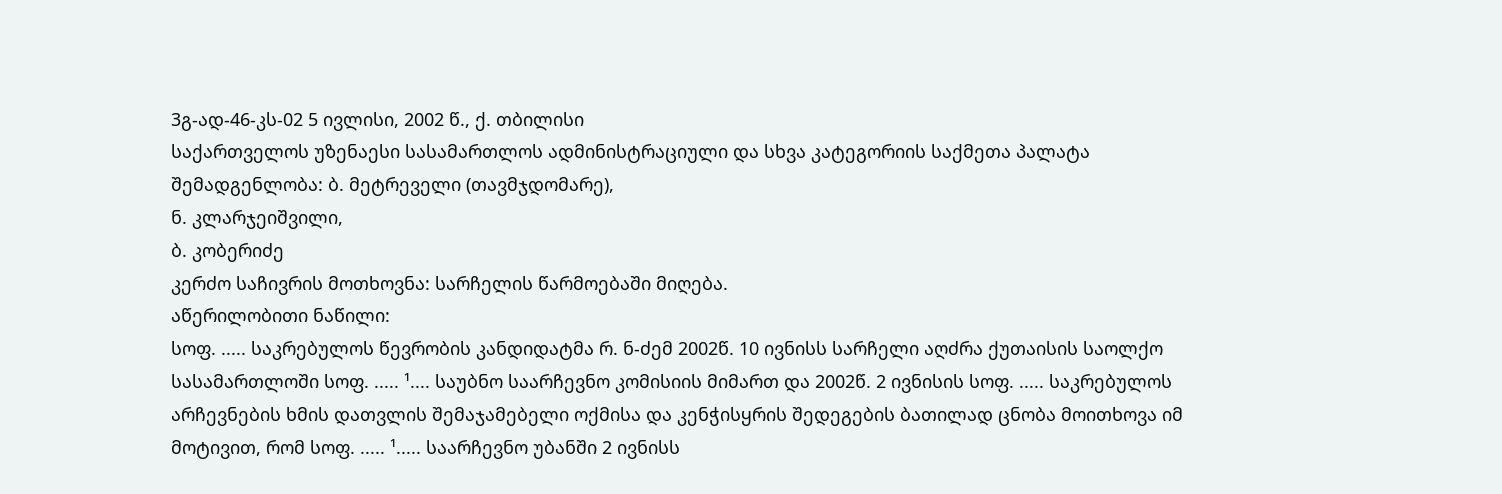3გ-ად-46-კს-02 5 ივლისი, 2002 წ., ქ. თბილისი
საქართველოს უზენაესი სასამართლოს ადმინისტრაციული და სხვა კატეგორიის საქმეთა პალატა
შემადგენლობა: ბ. მეტრეველი (თავმჯდომარე),
ნ. კლარჯეიშვილი,
ბ. კობერიძე
კერძო საჩივრის მოთხოვნა: სარჩელის წარმოებაში მიღება.
აწერილობითი ნაწილი:
სოფ. ..... საკრებულოს წევრობის კანდიდატმა რ. ნ-ძემ 2002წ. 10 ივნისს სარჩელი აღძრა ქუთაისის საოლქო სასამართლოში სოფ. ..... ¹.... საუბნო საარჩევნო კომისიის მიმართ და 2002წ. 2 ივნისის სოფ. ..... საკრებულოს არჩევნების ხმის დათვლის შემაჯამებელი ოქმისა და კენჭისყრის შედეგების ბათილად ცნობა მოითხოვა იმ მოტივით, რომ სოფ. ..... ¹..... საარჩევნო უბანში 2 ივნისს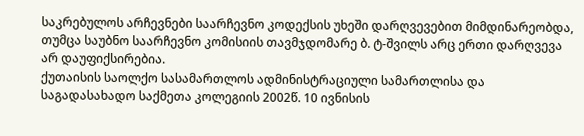საკრებულოს არჩევნები საარჩევნო კოდექსის უხეში დარღვევებით მიმდინარეობდა, თუმცა საუბნო საარჩევნო კომისიის თავმჯდომარე ბ. ტ-შვილს არც ერთი დარღვევა არ დაუფიქსირებია.
ქუთაისის საოლქო სასამართლოს ადმინისტრაციული სამართლისა და საგადასახადო საქმეთა კოლეგიის 2002წ. 10 ივნისის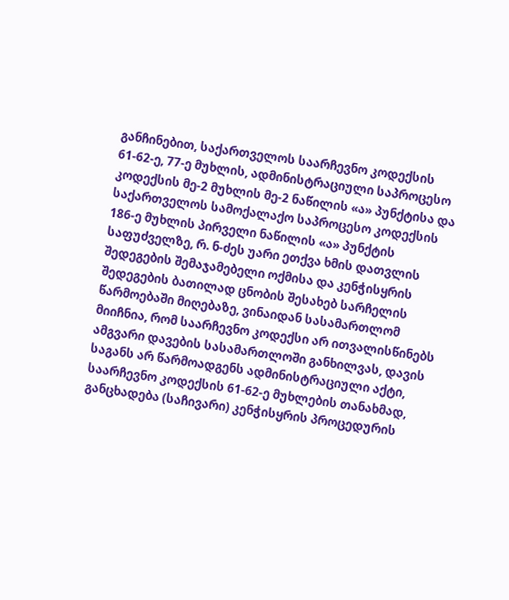განჩინებით, საქართველოს საარჩევნო კოდექსის 61-62-ე, 77-ე მუხლის, ადმინისტრაციული საპროცესო კოდექსის მე-2 მუხლის მე-2 ნაწილის «ა» პუნქტისა და საქართველოს სამოქალაქო საპროცესო კოდექსის 186-ე მუხლის პირველი ნაწილის «ა» პუნქტის საფუძველზე, რ. ნ-ძეს უარი ეთქვა ხმის დათვლის შედეგების შემაჯამებელი ოქმისა და კენჭისყრის შედეგების ბათილად ცნობის შესახებ სარჩელის წარმოებაში მიღებაზე, ვინაიდან სასამართლომ მიიჩნია, რომ საარჩევნო კოდექსი არ ითვალისწინებს ამგვარი დავების სასამართლოში განხილვას, დავის საგანს არ წარმოადგენს ადმინისტრაციული აქტი, საარჩევნო კოდექსის 61-62-ე მუხლების თანახმად, განცხადება (საჩივარი) კენჭისყრის პროცედურის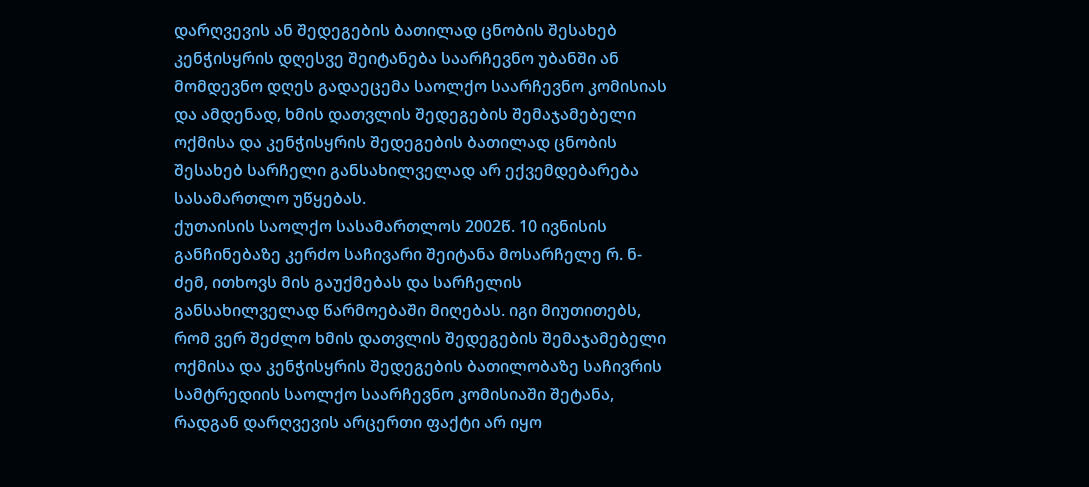დარღვევის ან შედეგების ბათილად ცნობის შესახებ კენჭისყრის დღესვე შეიტანება საარჩევნო უბანში ან მომდევნო დღეს გადაეცემა საოლქო საარჩევნო კომისიას და ამდენად, ხმის დათვლის შედეგების შემაჯამებელი ოქმისა და კენჭისყრის შედეგების ბათილად ცნობის შესახებ სარჩელი განსახილველად არ ექვემდებარება სასამართლო უწყებას.
ქუთაისის საოლქო სასამართლოს 2002წ. 10 ივნისის განჩინებაზე კერძო საჩივარი შეიტანა მოსარჩელე რ. ნ-ძემ, ითხოვს მის გაუქმებას და სარჩელის განსახილველად წარმოებაში მიღებას. იგი მიუთითებს, რომ ვერ შეძლო ხმის დათვლის შედეგების შემაჯამებელი ოქმისა და კენჭისყრის შედეგების ბათილობაზე საჩივრის სამტრედიის საოლქო საარჩევნო კომისიაში შეტანა, რადგან დარღვევის არცერთი ფაქტი არ იყო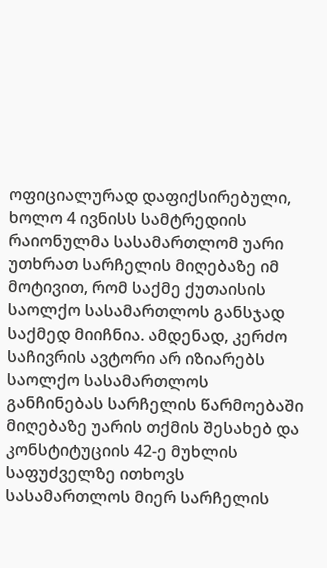ოფიციალურად დაფიქსირებული, ხოლო 4 ივნისს სამტრედიის რაიონულმა სასამართლომ უარი უთხრათ სარჩელის მიღებაზე იმ მოტივით, რომ საქმე ქუთაისის საოლქო სასამართლოს განსჯად საქმედ მიიჩნია. ამდენად, კერძო საჩივრის ავტორი არ იზიარებს საოლქო სასამართლოს განჩინებას სარჩელის წარმოებაში მიღებაზე უარის თქმის შესახებ და კონსტიტუციის 42-ე მუხლის საფუძველზე ითხოვს სასამართლოს მიერ სარჩელის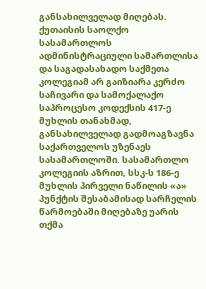განსახილველად მიღებას.
ქუთაისის საოლქო სასამართლოს ადმინისტრაციული სამართლისა და საგადასახადო საქმეთა კოლეგიამ არ გაიზიარა კერძო საჩივარი და სამოქალაქო საპროცესო კოდექსის 417-ე მუხლის თანახმად, განსახილველად გადმოაგზავნა საქართველოს უზენაეს სასამართლოში. სასამართლო კოლეგიის აზრით, სსკ-ს 186-ე მუხლის პირველი ნაწილის «ა» პუნქტის შესაბამისად სარჩელის წარმოებაში მიღებაზე უარის თქმა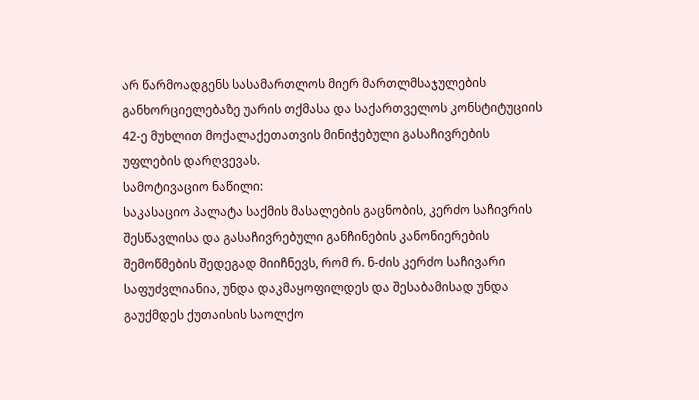არ წარმოადგენს სასამართლოს მიერ მართლმსაჯულების განხორციელებაზე უარის თქმასა და საქართველოს კონსტიტუციის 42-ე მუხლით მოქალაქეთათვის მინიჭებული გასაჩივრების უფლების დარღვევას.
სამოტივაციო ნაწილი:
საკასაციო პალატა საქმის მასალების გაცნობის, კერძო საჩივრის შესწავლისა და გასაჩივრებული განჩინების კანონიერების შემოწმების შედეგად მიიჩნევს, რომ რ. ნ-ძის კერძო საჩივარი საფუძვლიანია, უნდა დაკმაყოფილდეს და შესაბამისად უნდა გაუქმდეს ქუთაისის საოლქო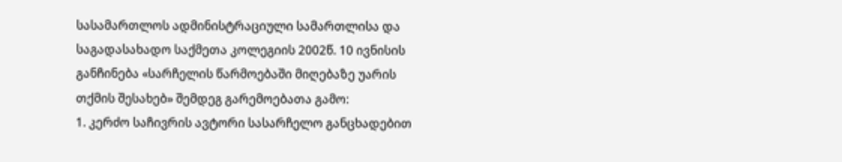სასამართლოს ადმინისტრაციული სამართლისა და საგადასახადო საქმეთა კოლეგიის 2002წ. 10 ივნისის განჩინება «სარჩელის წარმოებაში მიღებაზე უარის თქმის შესახებ» შემდეგ გარემოებათა გამო:
1. კერძო საჩივრის ავტორი სასარჩელო განცხადებით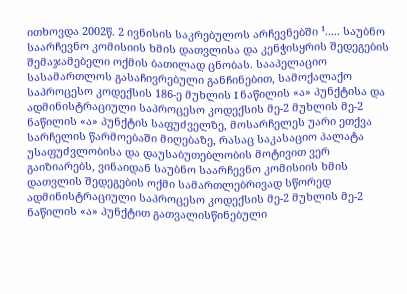ითხოვდა 2002წ. 2 ივნისის საკრებულოს არჩევნებში ¹..... საუბნო საარჩევნო კომისიის ხმის დათვლისა და კენჭისყრის შედეგების შემაჯამებელი ოქმის ბათილად ცნობას. სააპელაციო სასამართლოს გასაჩივრებული განჩინებით, სამოქალაქო საპროცესო კოდექსის 186-ე მუხლის I ნაწილის «ა» პუნქტისა და ადმინისტრაციული საპროცესო კოდექსის მე-2 მუხლის მე-2 ნაწილის «ა» პუნქტის საფუძველზე, მოსარჩელეს უარი ეთქვა სარჩელის წარმოებაში მიღებაზე, რასაც საკასაციო პალატა უსაფუძვლობისა და დაუსაბუთებლობის მოტივით ვერ გაიზიარებს, ვინაიდან საუბნო საარჩევნო კომისიის ხმის დათვლის შედეგების ოქმი სამართლებრივად სწორედ ადმინისტრაციული საპროცესო კოდექსის მე-2 მუხლის მე-2 ნაწილის «ა» პუნქტით გათვალისწინებული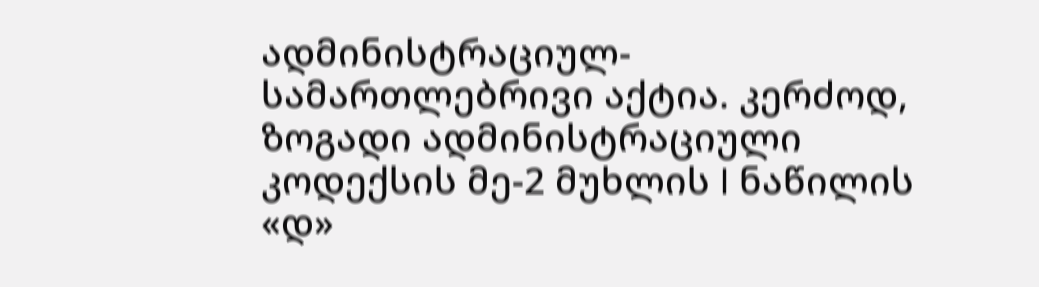ადმინისტრაციულ-სამართლებრივი აქტია. კერძოდ, ზოგადი ადმინისტრაციული კოდექსის მე-2 მუხლის I ნაწილის «დ»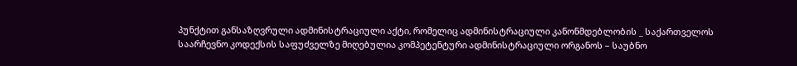პუნქტით განსაზღვრული ადმინისტრაციული აქტი, რომელიც ადმინისტრაციული კანონმდებლობის _ საქართველოს საარჩევნო კოდექსის საფუძველზე მიღებულია კომპეტენტური ადმინისტრაციული ორგანოს – საუბნო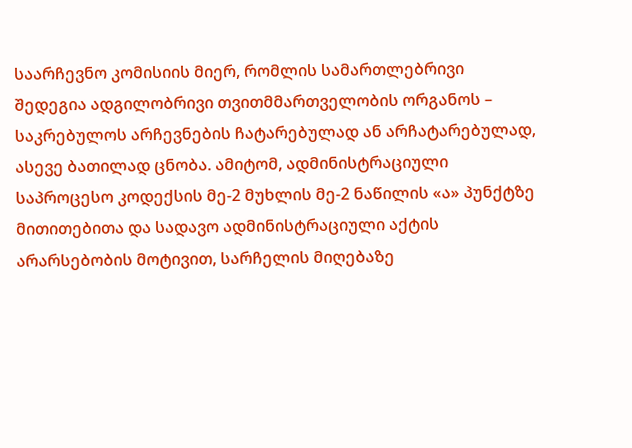საარჩევნო კომისიის მიერ, რომლის სამართლებრივი შედეგია ადგილობრივი თვითმმართველობის ორგანოს – საკრებულოს არჩევნების ჩატარებულად ან არჩატარებულად, ასევე ბათილად ცნობა. ამიტომ, ადმინისტრაციული საპროცესო კოდექსის მე-2 მუხლის მე-2 ნაწილის «ა» პუნქტზე მითითებითა და სადავო ადმინისტრაციული აქტის არარსებობის მოტივით, სარჩელის მიღებაზე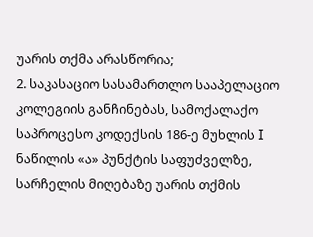უარის თქმა არასწორია;
2. საკასაციო სასამართლო სააპელაციო კოლეგიის განჩინებას, სამოქალაქო საპროცესო კოდექსის 186-ე მუხლის I ნაწილის «ა» პუნქტის საფუძველზე, სარჩელის მიღებაზე უარის თქმის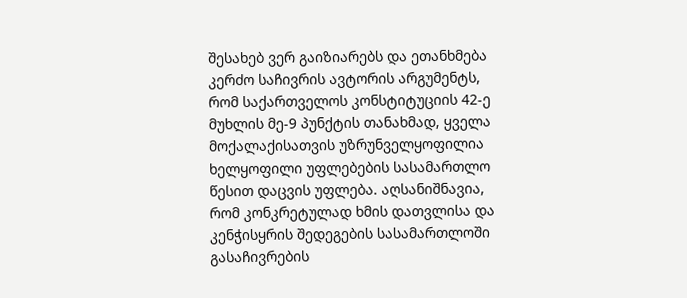შესახებ ვერ გაიზიარებს და ეთანხმება კერძო საჩივრის ავტორის არგუმენტს, რომ საქართველოს კონსტიტუციის 42-ე მუხლის მე-9 პუნქტის თანახმად, ყველა მოქალაქისათვის უზრუნველყოფილია ხელყოფილი უფლებების სასამართლო წესით დაცვის უფლება. აღსანიშნავია, რომ კონკრეტულად ხმის დათვლისა და კენჭისყრის შედეგების სასამართლოში გასაჩივრების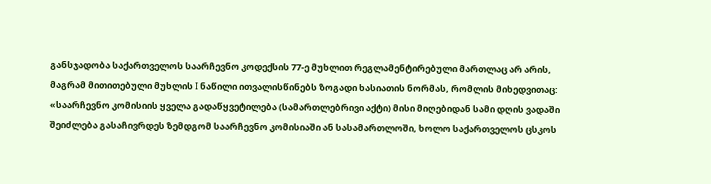განსჯადობა საქართველოს საარჩევნო კოდექსის 77-ე მუხლით რეგლამენტირებული მართლაც არ არის, მაგრამ მითითებული მუხლის I ნაწილი ითვალისწინებს ზოგადი ხასიათის ნორმას, რომლის მიხედვითაც: «საარჩევნო კომისიის ყველა გადაწყვეტილება (სამართლებრივი აქტი) მისი მიღებიდან სამი დღის ვადაში შეიძლება გასაჩივრდეს ზემდგომ საარჩევნო კომისიაში ან სასამართლოში, ხოლო საქართველოს ცსკოს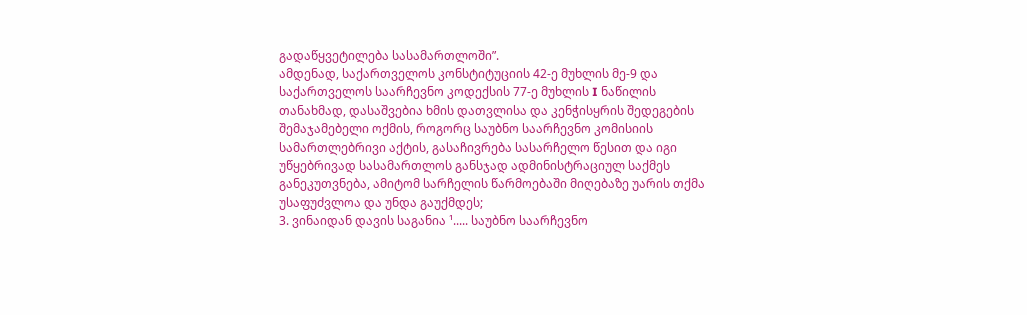გადაწყვეტილება სასამართლოში”.
ამდენად, საქართველოს კონსტიტუციის 42-ე მუხლის მე-9 და საქართველოს საარჩევნო კოდექსის 77-ე მუხლის I ნაწილის თანახმად, დასაშვებია ხმის დათვლისა და კენჭისყრის შედეგების შემაჯამებელი ოქმის, როგორც საუბნო საარჩევნო კომისიის სამართლებრივი აქტის, გასაჩივრება სასარჩელო წესით და იგი უწყებრივად სასამართლოს განსჯად ადმინისტრაციულ საქმეს განეკუთვნება, ამიტომ სარჩელის წარმოებაში მიღებაზე უარის თქმა უსაფუძვლოა და უნდა გაუქმდეს;
3. ვინაიდან დავის საგანია ¹..... საუბნო საარჩევნო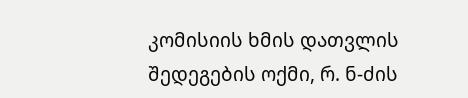კომისიის ხმის დათვლის შედეგების ოქმი, რ. ნ-ძის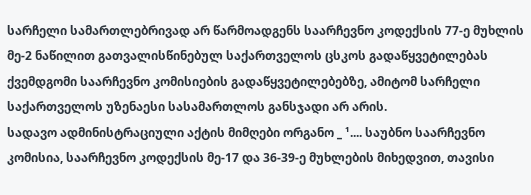სარჩელი სამართლებრივად არ წარმოადგენს საარჩევნო კოდექსის 77-ე მუხლის მე-2 ნაწილით გათვალისწინებულ საქართველოს ცსკოს გადაწყვეტილებას ქვემდგომი საარჩევნო კომისიების გადაწყვეტილებებზე, ამიტომ სარჩელი საქართველოს უზენაესი სასამართლოს განსჯადი არ არის.
სადავო ადმინისტრაციული აქტის მიმღები ორგანო _ ¹.... საუბნო საარჩევნო კომისია, საარჩევნო კოდექსის მე-17 და 36-39-ე მუხლების მიხედვით, თავისი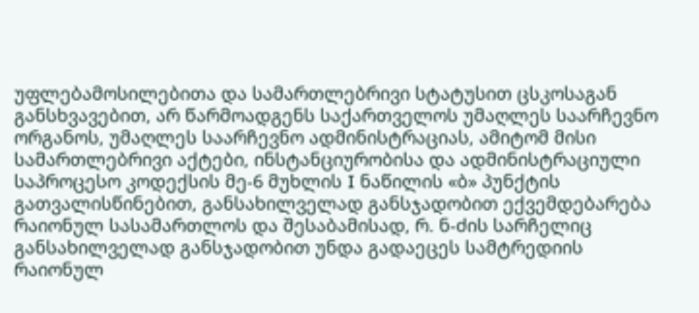უფლებამოსილებითა და სამართლებრივი სტატუსით ცსკოსაგან განსხვავებით, არ წარმოადგენს საქართველოს უმაღლეს საარჩევნო ორგანოს, უმაღლეს საარჩევნო ადმინისტრაციას, ამიტომ მისი სამართლებრივი აქტები, ინსტანციურობისა და ადმინისტრაციული საპროცესო კოდექსის მე-6 მუხლის I ნაწილის «ბ» პუნქტის გათვალისწინებით, განსახილველად განსჯადობით ექვემდებარება რაიონულ სასამართლოს და შესაბამისად, რ. ნ-ძის სარჩელიც განსახილველად განსჯადობით უნდა გადაეცეს სამტრედიის რაიონულ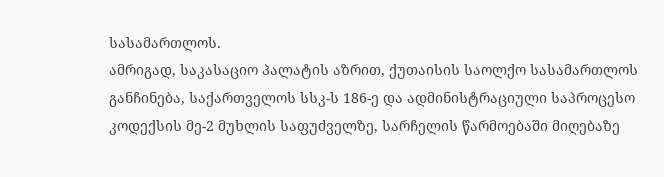სასამართლოს.
ამრიგად, საკასაციო პალატის აზრით, ქუთაისის საოლქო სასამართლოს განჩინება, საქართველოს სსკ-ს 186-ე და ადმინისტრაციული საპროცესო კოდექსის მე-2 მუხლის საფუძველზე, სარჩელის წარმოებაში მიღებაზე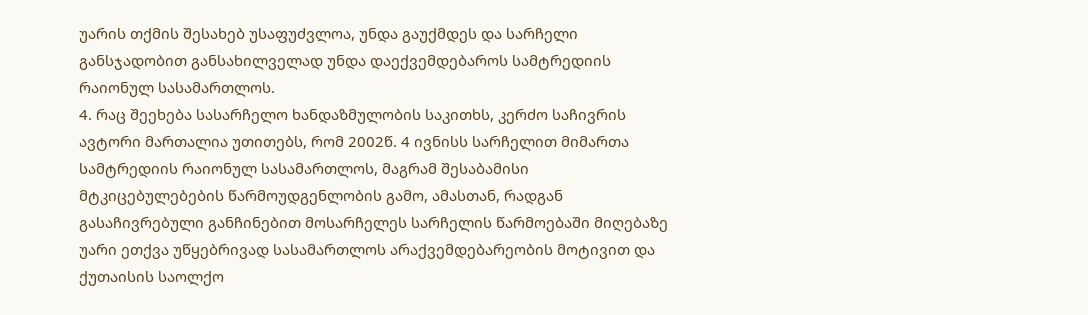უარის თქმის შესახებ უსაფუძვლოა, უნდა გაუქმდეს და სარჩელი განსჯადობით განსახილველად უნდა დაექვემდებაროს სამტრედიის რაიონულ სასამართლოს.
4. რაც შეეხება სასარჩელო ხანდაზმულობის საკითხს, კერძო საჩივრის ავტორი მართალია უთითებს, რომ 2002წ. 4 ივნისს სარჩელით მიმართა სამტრედიის რაიონულ სასამართლოს, მაგრამ შესაბამისი მტკიცებულებების წარმოუდგენლობის გამო, ამასთან, რადგან გასაჩივრებული განჩინებით მოსარჩელეს სარჩელის წარმოებაში მიღებაზე უარი ეთქვა უწყებრივად სასამართლოს არაქვემდებარეობის მოტივით და ქუთაისის საოლქო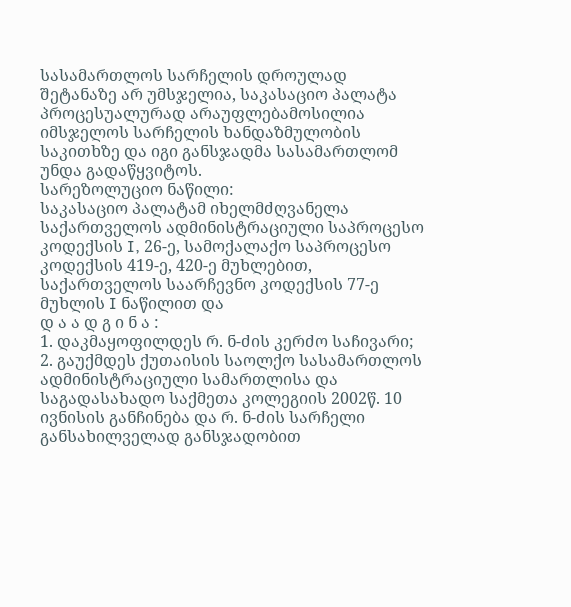სასამართლოს სარჩელის დროულად შეტანაზე არ უმსჯელია, საკასაციო პალატა პროცესუალურად არაუფლებამოსილია იმსჯელოს სარჩელის ხანდაზმულობის საკითხზე და იგი განსჯადმა სასამართლომ უნდა გადაწყვიტოს.
სარეზოლუციო ნაწილი:
საკასაციო პალატამ იხელმძღვანელა საქართველოს ადმინისტრაციული საპროცესო კოდექსის I, 26-ე, სამოქალაქო საპროცესო კოდექსის 419-ე, 420-ე მუხლებით, საქართველოს საარჩევნო კოდექსის 77-ე მუხლის I ნაწილით და
დ ა ა დ გ ი ნ ა :
1. დაკმაყოფილდეს რ. ნ-ძის კერძო საჩივარი;
2. გაუქმდეს ქუთაისის საოლქო სასამართლოს ადმინისტრაციული სამართლისა და საგადასახადო საქმეთა კოლეგიის 2002წ. 10 ივნისის განჩინება და რ. ნ-ძის სარჩელი განსახილველად განსჯადობით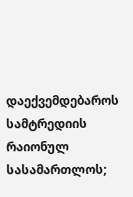დაექვემდებაროს სამტრედიის რაიონულ სასამართლოს;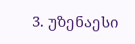3. უზენაესი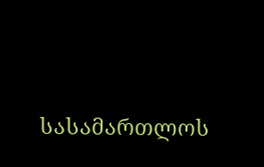სასამართლოს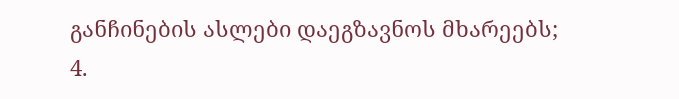განჩინების ასლები დაეგზავნოს მხარეებს;
4.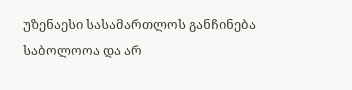უზენაესი სასამართლოს განჩინება საბოლოოა და არ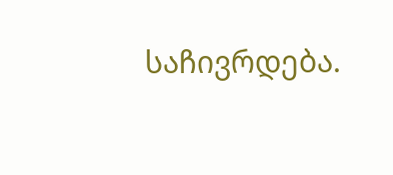საჩივრდება.